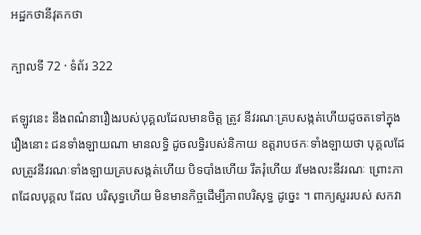អដ្ឋកថានីវុតកថា

ក្បាលទី 72 · ទំព័រ 322

ឥឡូវនេះ នឹងពណ៌នារឿងរបស់បុគ្គលដែលមានចិត្ត ត្រូវ នីវរណៈគ្របសង្កត់ហើយដូចតទៅក្នុង រឿងនោះ ជនទាំងឡាយណា មានលទ្ធិ ដូចលទ្ធិរបស់និកាយ ឧត្តរាបថកៈទាំងឡាយថា បុគ្គលដែលត្រូវនីវរណៈទាំងឡាយគ្របសង្កត់ហើយ បិទបាំងហើយ រឹតរុំហើយ រមែងលះនីវរណៈ ព្រោះភាពដែលបុគ្គល ដែល បរិសុទ្ធហើយ មិនមានកិច្ចដើម្បីភាពបរិសុទ្ធ ដូច្នេះ ។ ពាក្យសួររបស់ សកវា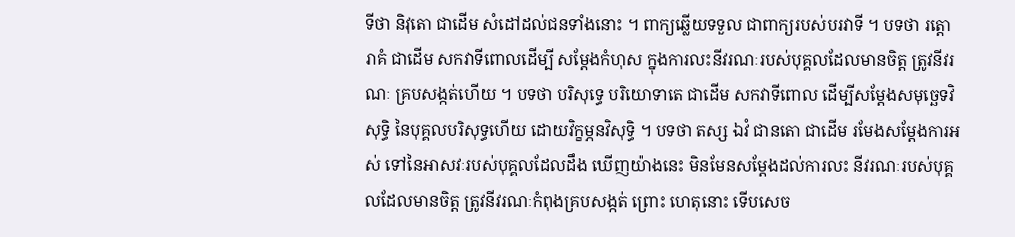ទីថា និវុតោ ជាដើម សំដៅដល់ជនទាំងនោះ ។ ពាក្យឆ្លើយទទួល ជាពាក្យរបស់បរវាទី ។ បទថា រត្តោ រាគំ ជាដើម សកវាទីពោលដើម្បី សម្តែងកំហុស ក្នុងការលះនីវរណៈរបស់បុគ្គលដែលមានចិត្ត ត្រូវនីវរណៈ គ្របសង្កត់ហើយ ។ បទថា បរិសុទ្ធេ បរិយោទាតេ ជាដើម សកវាទីពោល ដើម្បីសម្តែងសមុច្ឆេទវិសុទ្ធិ នៃបុគ្គលបរិសុទ្ធហើយ ដោយវិក្ខម្ភនវិសុទ្ធិ ។ បទថា តស្ស ឯវំ ជានតោ ជាដើម រមែងសម្តែងការអស់ ទៅនៃអាសវៈរបស់បុគ្គលដែលដឹង ឃើញយ៉ាងនេះ មិនមែនសម្តែងដល់ការលះ នីវរណៈរបស់បុគ្គលដែលមានចិត្ត ត្រូវនីវរណៈកំពុងគ្របសង្កត់ ព្រោះ ហេតុនោះ ទើបសេច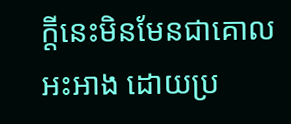ក្តីនេះមិនមែនជាគោលអះអាង ដោយប្រ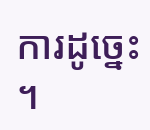ការដូច្នេះ ។